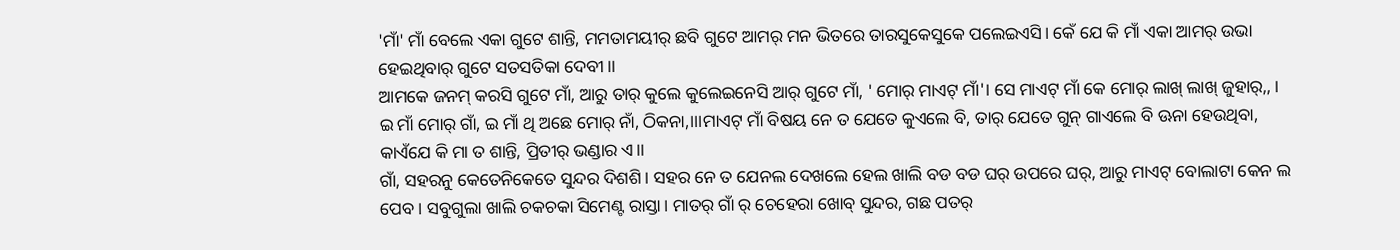'ମାଁ' ମାଁ ବେଲେ ଏକା ଗୁଟେ ଶାନ୍ତି, ମମତାମୟୀର୍ ଛବି ଗୁଟେ ଆମର୍ ମନ ଭିତରେ ତାରସୁକେସୁକେ ପଲେଇଏସି। କେଁ ଯେ କି ମାଁ ଏକା ଆମର୍ ଉଭା ହେଇଥିବାର୍ ଗୁଟେ ସତସତିକା ଦେବୀ।।
ଆମକେ ଜନମ୍ କରସି ଗୁଟେ ମାଁ, ଆରୁ ତାର୍ କୁଲେ କୁଲେଇନେସି ଆର୍ ଗୁଟେ ମାଁ, ' ମୋର୍ ମାଏଟ୍ ମାଁ'। ସେ ମାଏଟ୍ ମାଁ କେ ମୋର୍ ଲାଖ୍ ଲାଖ୍ ଜୁହାର୍,, । ଇ ମାଁ ମୋର୍ ଗାଁ, ଇ ମାଁ ଥି ଅଛେ ମୋର୍ ନାଁ, ଠିକନା,।।।ମାଏଟ୍ ମାଁ ବିଷୟ ନେ ତ ଯେତେ କୁଏଲେ ବି, ତାର୍ ଯେତେ ଗୁନ୍ ଗାଏଲେ ବି ଊନା ହେଉଥିବା, କାଏଁଯେ କି ମା ତ ଶାନ୍ତି, ପ୍ରିତୀର୍ ଭଣ୍ଡାର ଏ।।
ଗାଁ, ସହରନୁ କେତେନିକେତେ ସୁନ୍ଦର ଦିଶଶି। ସହର ନେ ତ ଯେନଲ ଦେଖଲେ ହେଲ ଖାଲି ବଡ ବଡ ଘର୍ ଉପରେ ଘର୍, ଆରୁ ମାଏଟ୍ ବୋଲାଟା କେନ ଲ ପେବ। ସବୁଗୁଲା ଖାଲି ଚକଚକା ସିମେଣ୍ଟ ରାସ୍ତା। ମାତର୍ ଗାଁ ର୍ ଚେହେରା ଖୋବ୍ ସୁନ୍ଦର, ଗଛ ପତର୍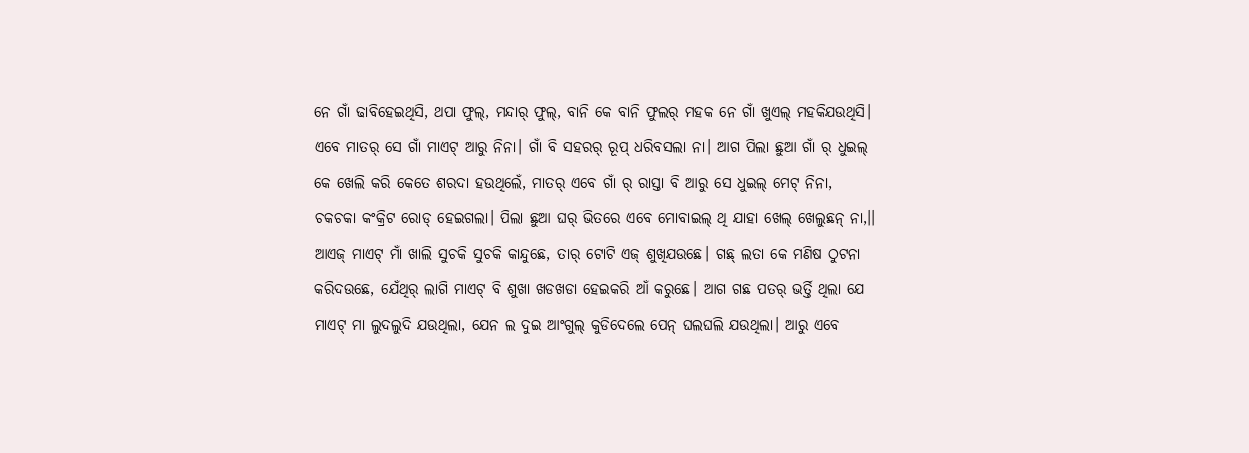ନେ ଗାଁ ଢାବିହେଇଥିସି, ଥପା ଫୁଲ୍, ମନ୍ଦାର୍ ଫୁଲ୍, ବାନି କେ ବାନି ଫୁଲର୍ ମହକ ନେ ଗାଁ ଖୁଏଲ୍ ମହକିଯଉଥିସି।
ଏବେ ମାତର୍ ସେ ଗାଁ ମାଏଟ୍ ଆରୁ ନିନା। ଗାଁ ବି ସହରର୍ ରୂପ୍ ଧରିବସଲା ନା। ଆଗ ପିଲା ଛୁଆ ଗାଁ ର୍ ଧୁଇଲ୍ କେ ଖେଲି କରି କେତେ ଶରଦା ହଉଥିଲେଁ, ମାତର୍ ଏବେ ଗାଁ ର୍ ରାସ୍ତା ବି ଆରୁ ସେ ଧୁଇଲ୍ ମେଟ୍ ନିନା, ଚକଚକା କଂକ୍ରିଟ ରୋଡ୍ ହେଇଗଲା। ପିଲା ଛୁଆ ଘର୍ ଭିତରେ ଏବେ ମୋବାଇଲ୍ ଥି ଯାହା ଖେଲ୍ ଖେଲୁଛନ୍ ନା,।।
ଆଏଜ୍ ମାଏଟ୍ ମାଁ ଖାଲି ସୁଚକି ସୁଚକି କାନ୍ଦୁଛେ, ତାର୍ ଟୋଟି ଏଜ୍ ଶୁଖିଯଉଛେ। ଗଛ୍ ଲତା କେ ମଣିଷ ଠୁଟନା କରିଦଉଛେ, ଯେଁଥିର୍ ଲାଗି ମାଏଟ୍ ବି ଶୁଖା ଖଡଖଡା ହେଇକରି ଆଁ କରୁଛେ। ଆଗ ଗଛ ପତର୍ ଭର୍ତ୍ତି ଥିଲା ଯେ ମାଏଟ୍ ମା ଲୁଦଲୁଦି ଯଉଥିଲା, ଯେନ ଲ ଦୁଇ ଆଂଗୁଲ୍ କୁଡିଦେଲେ ପେନ୍ ଘଲଘଲି ଯଉଥିଲା। ଆରୁ ଏବେ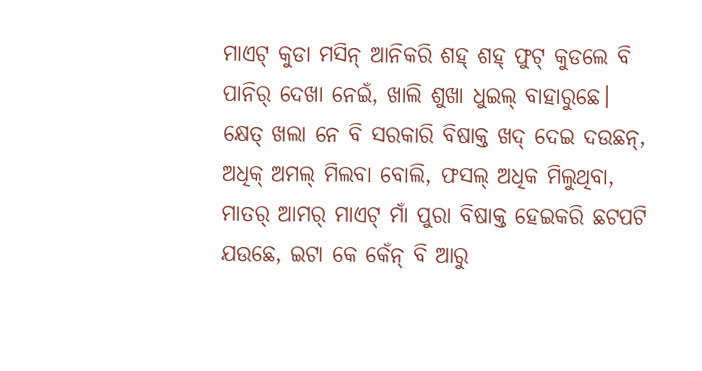ମାଏଟ୍ କୁଡା ମସିନ୍ ଆନିକରି ଶହ୍ ଶହ୍ ଫୁଟ୍ କୁଡଲେ ବି ପାନିର୍ ଦେଖା ନେଇଁ, ଖାଲି ଶୁଖା ଧୁଇଲ୍ ବାହାରୁଛେ। କ୍ଷେତ୍ ଖଲା ନେ ବି ସରକାରି ବିଷାକ୍ତ ଖଦ୍ ଦେଇ ଦଉଛନ୍, ଅଧିକ୍ ଅମଲ୍ ମିଲବା ବୋଲି, ଫସଲ୍ ଅଧିକ ମିଲୁଥିବା, ମାତର୍ ଆମର୍ ମାଏଟ୍ ମାଁ ପୁରା ବିଷାକ୍ତ ହେଇକରି ଛଟପଟି ଯଉଛେ, ଇଟା କେ କେଁନ୍ ବି ଆରୁ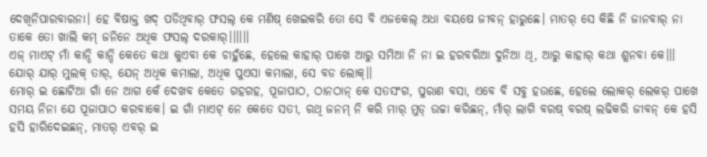ଦେଖିନିପାରବାରନା। ହେ ବିଷାକ୍ତ ଖଦ୍ ପଡିଥିବାର୍ ଫସଲ୍ କେ ମଣିଷ୍ ଖେଇକରି ତୋ ସେ ବି ଏଜକେଲ୍ ଅଧା ବୟଷେ ଜୀବନ୍ ହାରୁଛେ। ମାତର୍ ସେ କିଛି ନି ଜାନବାର୍ ନା ତାକେ ତୋ ଖାଲି କମ୍ ଜନିନେ ଅଧିକ ଫସଲ୍ ଦରକାର୍।।।।।।
ଏଜ୍ ମାଏଟ୍ ମାଁ କାନ୍ଦି କାନ୍ଦି କେତେ କଥା କୁଏବା କେ ଚାହୁଁଛେ, ହେଲେ କାହାର୍ ପାଖେ ଆରୁ ସମିଆ ନି ନା ଇ ହରବରିଆ ଦୁନିଆ ଥି, ଆରୁ କାହାର୍ କଥା ଶୁନବା କେ।।। ଯୋର୍ ଯାର୍ ମୁଲକ୍ ତାର୍, ଯେନ୍ ଅଧିକ କମାଲା, ଅଧିକ ପୁଏସା କମାଲା, ସେ ବଡ ଲୋକ୍।।
ମୋର୍ ଇ ଛୋଟିଆ ଗାଁ ନେ ଆଗ କେଁ ଦେଖବ କେତେ ଗହଗହ, ପୂଜାପାଠ, ଠାନଠାନ୍ କେ ସତସଂଗ, ପୁରାଣ ବସା, ଏବେ ବି ସବୁ ହଉଛେ, ହେଲେ ଲୋକର୍ ଲେକର୍ ପାଖେ ସମୟ ନିନା ଯେ ପୂଜାପାଠ କରବାକେ। ଇ ଗାଁ ମାଏଟ୍ ନେ କେତେ ସତୀ, ରଥି ଜନମ୍ ନି କରି ମାର୍ ମୁଡ୍ ଉଚ୍ଚା କରିଛନ୍, ମାଁର୍ ଲାଗି ବରଷ୍ ବରଷ୍ ଲଢିକରି ଜୀବନ୍ କେ ହସି ହସି ହାରିଦେଇଛନ୍, ମାତର୍ ଏବର୍ ଇ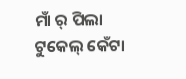ମାଁ ର୍ ପିଲା ଟୁକେଲ୍ କେଁଟା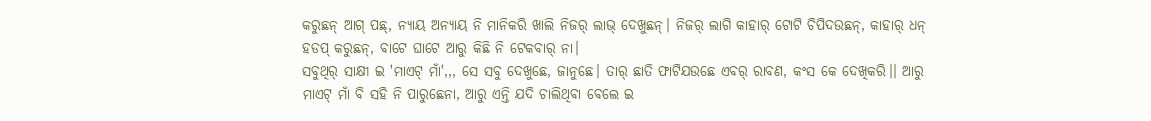କରୁଛନ୍ ଆଗ୍ ପଛ୍, ନ୍ୟାୟ ଅନ୍ୟାୟ ନି ମାନିକରି ଖାଲି ନିଜର୍ ଲାଭ୍ ଦେଖୁଛନ୍। ନିଜର୍ ଲାଗି କାହାର୍ ଟୋଟି ଚିପିଦଉଛନ୍, କାହାର୍ ଧନ୍ ହଡପ୍ କରୁଛନ୍, ବାଟେ ଘାଟେ ଆରୁ କିଛି ନି ଟେକବାର୍ ନା।
ସବୁଥିର୍ ସାକ୍ଷୀ ଇ 'ମାଏଟ୍ ମାଁ',,, ସେ ସବୁ ଦେଖୁଛେ, ଜାନୁଛେ। ତାର୍ ଛାତି ଫାଟିଯଉଛେ ଏବର୍ ରାବଣ, କଂସ କେ ଦେଖିକରି।। ଆରୁ ମାଏଟ୍ ମାଁ ବି ସହି ନି ପାରୁଛେନା, ଆରୁ ଏନ୍ତି ଯଦି ଚାଲିଥିବା ବେଲେ ଇ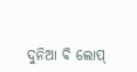ଦୁନିଆ ବି ଲୋପ୍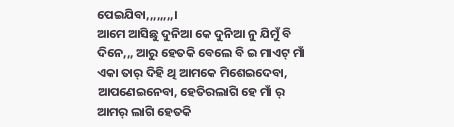ପେଇଯିବା,,,,,,,,।
ଆମେ ଆସିଛୁ ଦୁନିଆ କେ ଦୁନିଆ ନୁ ଯିମୁଁ ବି ଦିନେ,,, ଆରୁ ହେତକି ବେଲେ ବି ଇ ମାଏଟ୍ ମାଁ ଏକା ତାର୍ ଦିହି ଥି ଆମକେ ମିଶେଇଦେବା, ଆପଣେଇନେବା, ହେତିରଲାଗି ହେ ମାଁ ର୍ ଆମର୍ ଲାଗି ହେତକି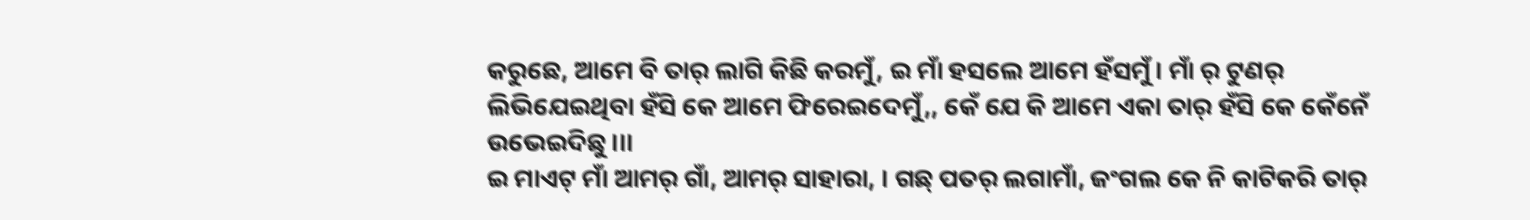କରୁଛେ, ଆମେ ବି ତାର୍ ଲାଗି କିଛି କରମୁଁ, ଇ ମାଁ ହସଲେ ଆମେ ହଁସମୁଁ। ମାଁ ର୍ ଟୁଣର୍ ଲିଭିଯେଇଥିବା ହଁସି କେ ଆମେ ଫିରେଇଦେମୁଁ,, କେଁ ଯେ କି ଆମେ ଏକା ତାର୍ ହଁସି କେ କେଁନେଁ ଉଭେଇଦିଛୁ।।।
ଇ ମାଏଟ୍ ମାଁ ଆମର୍ ଗାଁ, ଆମର୍ ସାହାରା, । ଗଛ୍ ପତର୍ ଲଗାମାଁ, ଜଂଗଲ କେ ନି କାଟିକରି ତାର୍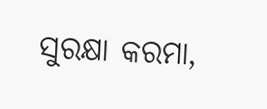ସୁରକ୍ଷା କରମା,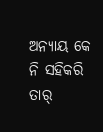ଅନ୍ୟାୟ କେ ନି ସହିକରି ତାର୍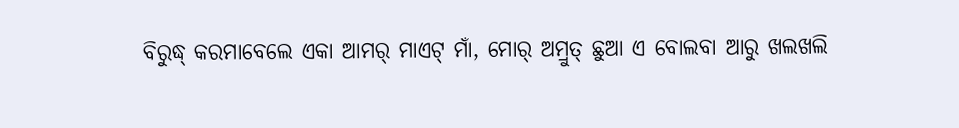ବିରୁଦ୍ଧ୍ କରମାବେଲେ ଏକା ଆମର୍ ମାଏଟ୍ ମାଁ, ମୋର୍ ଅମ୍ରୁତ୍ ଛୁଆ ଏ ବୋଲବା ଆରୁ ଖଲଖଲି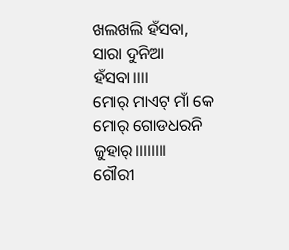ଖଲଖଲି ହଁସବା, ସାରା ଦୁନିଆ ହଁସବା।।।।
ମୋର୍ ମାଏଟ୍ ମାଁ କେ ମୋର୍ ଗୋଡଧରନି ଜୁହାର୍।।।।।।।।
ଗୌରୀ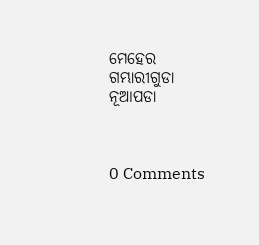ମେହେର
ଗମ୍ଭାରୀଗୁଡା
ନୂଆପଡା



0 Comments